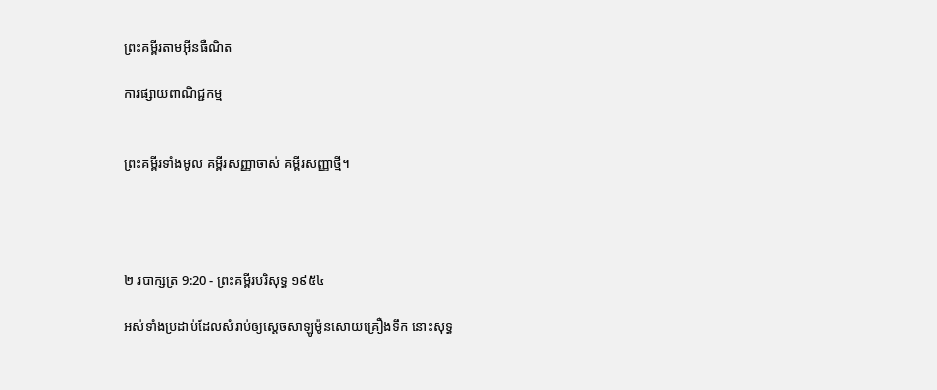ព្រះគម្ពីរតាមអ៊ីនធឺណិត

ការផ្សាយពាណិជ្ជកម្ម


ព្រះគម្ពីរទាំងមូល គម្ពីរសញ្ញាចាស់ គម្ពីរសញ្ញាថ្មី។




២ របា‌ក្សត្រ 9:20 - ព្រះគម្ពីរបរិសុទ្ធ ១៩៥៤

អស់ទាំងប្រដាប់ដែលសំរាប់ឲ្យស្តេចសាឡូម៉ូនសោយគ្រឿងទឹក នោះសុទ្ធ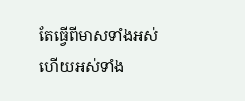តែធ្វើពីមាសទាំងអស់ ហើយអស់ទាំង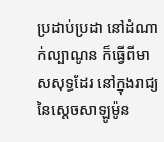ប្រដាប់‌ប្រដា នៅដំណាក់ល្បាណូន ក៏ធ្វើពីមាសសុទ្ធដែរ នៅក្នុងរាជ្យនៃស្តេចសាឡូម៉ូន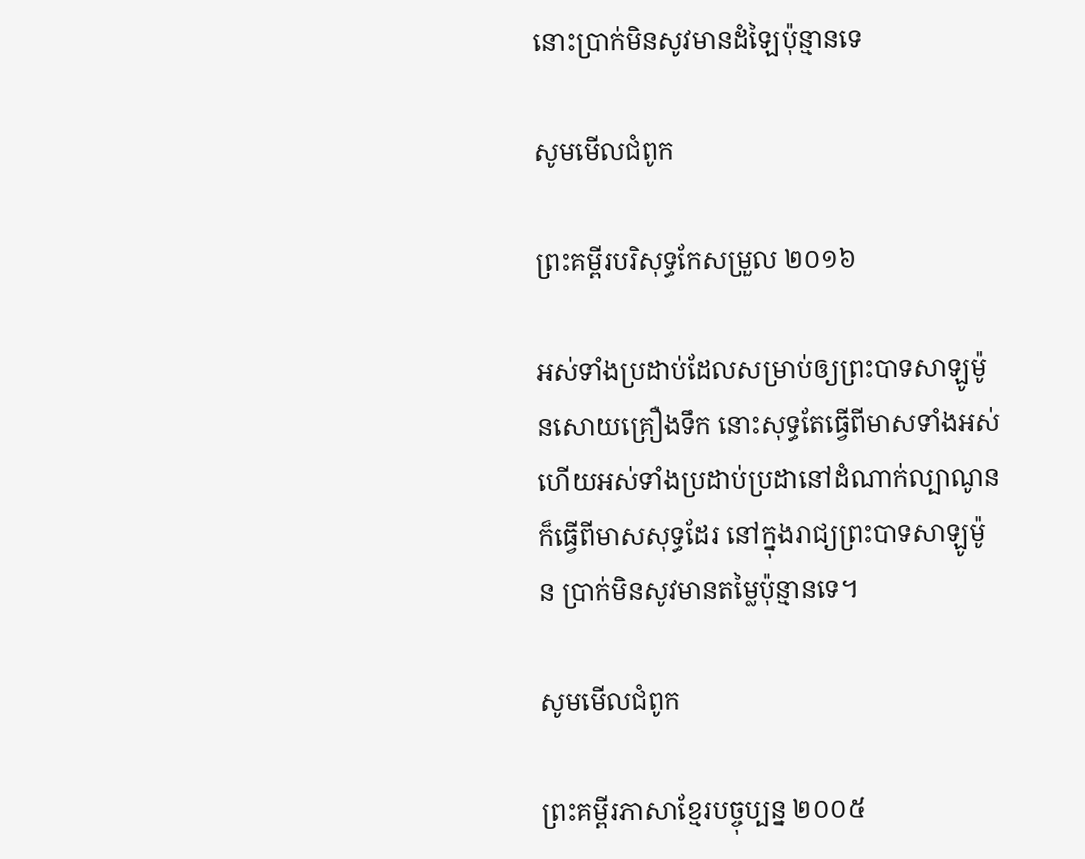នោះប្រាក់មិន‌សូវមានដំឡៃប៉ុន្មានទេ

សូមមើលជំពូក

ព្រះគម្ពីរបរិសុទ្ធកែសម្រួល ២០១៦

អស់ទាំងប្រដាប់ដែលសម្រាប់ឲ្យព្រះបាទសាឡូម៉ូនសោយគ្រឿងទឹក នោះសុទ្ធតែធ្វើពីមាសទាំងអស់ ហើយអស់ទាំងប្រដាប់‌ប្រដានៅដំណាក់ល្បាណូន ក៏ធ្វើពីមាសសុទ្ធដែរ នៅក្នុងរាជ្យព្រះបាទសាឡូម៉ូន ប្រាក់មិនសូវមានតម្លៃប៉ុន្មានទេ។

សូមមើលជំពូក

ព្រះគម្ពីរភាសាខ្មែរបច្ចុប្បន្ន ២០០៥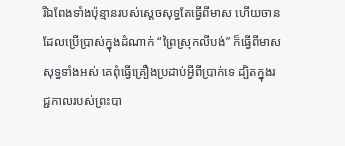រីឯពែងទាំងប៉ុន្មានរបស់ស្ដេចសុទ្ធតែធ្វើពីមាស ហើយចានដែលប្រើ‌ប្រាស់ក្នុងដំណាក់ “ព្រៃស្រុកលីបង់” ក៏ធ្វើពីមាសសុទ្ធទាំងអស់ គេពុំធ្វើគ្រឿងប្រដាប់អ្វីពីប្រាក់ទេ ដ្បិតក្នុងរជ្ជ‌កាលរបស់ព្រះ‌បា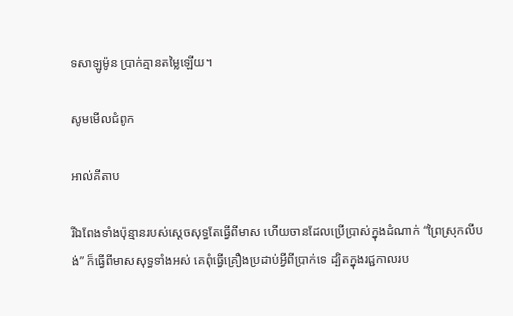ទសាឡូម៉ូន ប្រាក់គ្មានតម្លៃឡើយ។

សូមមើលជំពូក

អាល់គីតាប

រីឯពែងទាំងប៉ុន្មានរបស់ស្តេចសុទ្ធតែធ្វើពីមាស ហើយចានដែលប្រើប្រាស់ក្នុងដំណាក់ “ព្រៃស្រុកលីបង់” ក៏ធ្វើពីមាសសុទ្ធទាំងអស់ គេពុំធ្វើគ្រឿងប្រដាប់អ្វីពីប្រាក់ទេ ដ្បិតក្នុងរជ្ជ‌កាលរប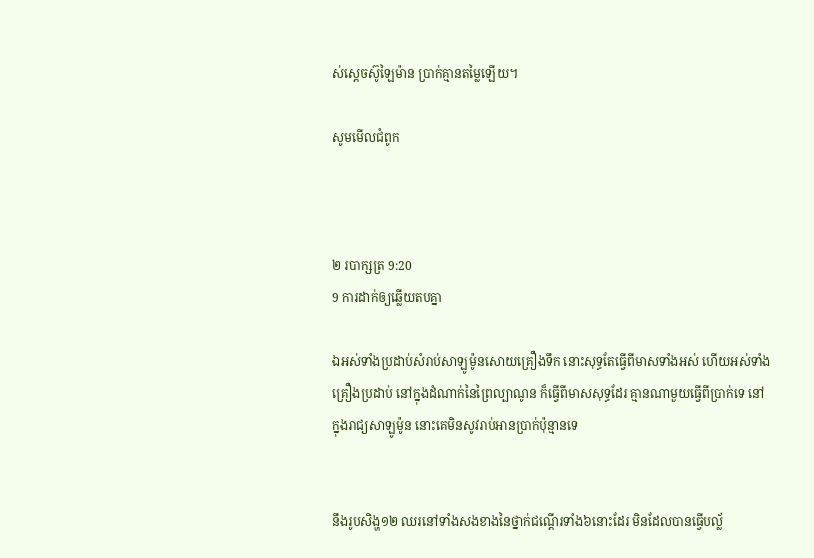ស់ស្តេចស៊ូឡៃ‌ម៉ាន ប្រាក់គ្មានតម្លៃឡើយ។

សូមមើលជំពូក



២ របា‌ក្សត្រ 9:20
9 ការដាក់ឲ្យឆ្លើយតបគ្នា

ឯអស់ទាំងប្រដាប់សំរាប់សាឡូម៉ូនសោយគ្រឿងទឹក នោះសុទ្ធតែធ្វើពីមាសទាំងអស់ ហើយអស់ទាំងគ្រឿងប្រដាប់ នៅក្នុងដំណាក់នៃព្រៃល្បាណូន ក៏ធ្វើពីមាសសុទ្ធដែរ គ្មានណាមួយធ្វើពីប្រាក់ទេ នៅក្នុងរាជ្យសាឡូម៉ូន នោះគេមិន‌សូវរាប់‌អានប្រាក់ប៉ុន្មានទេ


នឹងរូបសិង្ហ១២ ឈរនៅទាំងសងខាងនៃថ្នាក់ជណ្តើរទាំង៦នោះដែរ មិនដែលបានធ្វើបល្ល័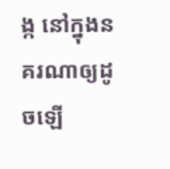ង្ក នៅក្នុងនគរណាឲ្យដូចឡើ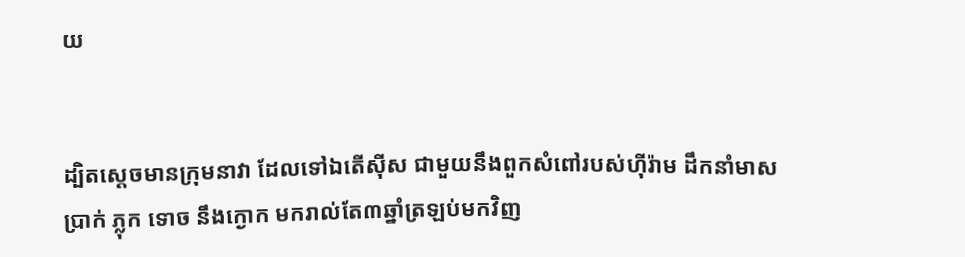យ


ដ្បិតស្តេចមានក្រុមនាវា ដែលទៅឯតើស៊ីស ជាមួយនឹងពួកសំពៅរបស់ហ៊ីរ៉ាម ដឹក‌នាំមាស ប្រាក់ ភ្លុក ទោច នឹងក្ងោក មករាល់តែ៣ឆ្នាំត្រឡប់មកវិញ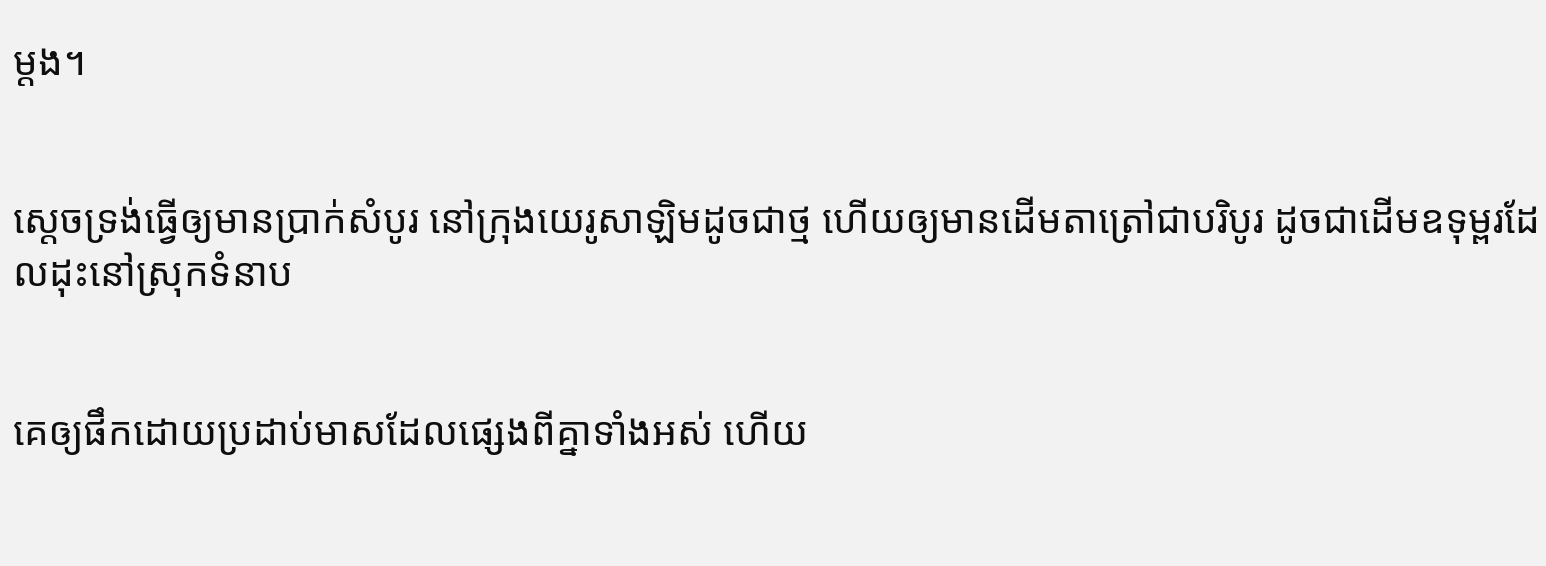ម្តង។


ស្តេចទ្រង់ធ្វើឲ្យមានប្រាក់សំបូរ នៅក្រុងយេរូ‌សាឡិមដូចជាថ្ម ហើយឲ្យមានដើមតាត្រៅជាបរិបូរ ដូចជាដើមឧទុម្ពរដែលដុះនៅស្រុកទំនាប


គេឲ្យផឹកដោយប្រដាប់មាសដែលផ្សេងពីគ្នាទាំងអស់ ហើយ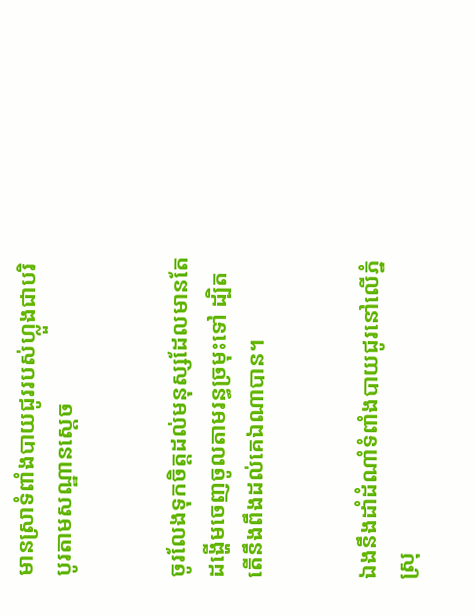មានស្រាទំពាំង‌បាយ‌ជូររបស់ហ្លួងជាបរិបូរតាមសណ្ឋានស្តេច


ចូរលែងទុកចិត្តដល់មនុស្សដែលមានតែដង្ហើមចេញចូលតាមរន្ធច្រមុះទៅ ដ្បិតតើនឹងពឹងដល់គេឯណាបាន។


ឯងនឹងដាំដំណាំទំពាំង‌បាយ‌ជូរនៅលើភ្នំស្រុ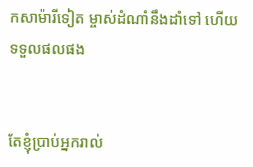កសាម៉ារីទៀត ម្ចាស់ដំណាំនឹងដាំទៅ ហើយទទួលផលផង


តែខ្ញុំប្រាប់អ្នករាល់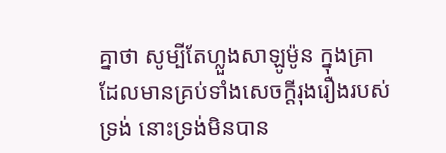គ្នាថា សូម្បីតែហ្លួងសាឡូម៉ូន ក្នុងគ្រាដែលមានគ្រប់ទាំងសេចក្ដីរុងរឿងរបស់ទ្រង់ នោះទ្រង់មិនបាន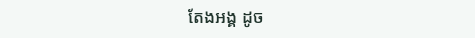តែងអង្គ ដូច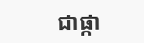ជាផ្កា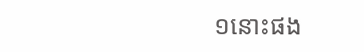១នោះផង